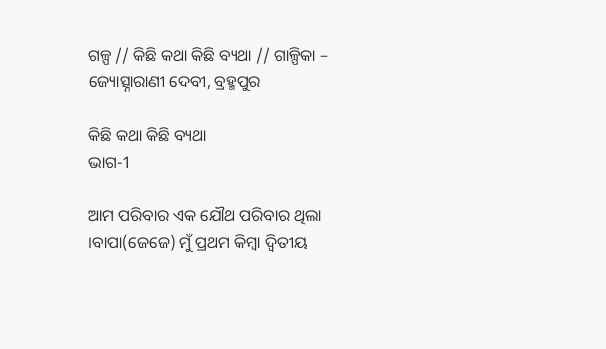ଗଳ୍ପ // କିଛି କଥା କିଛି ବ୍ୟଥା // ଗାଳ୍ପିକା – ଜ୍ୟୋତ୍ସ୍ନାରାଣୀ ଦେବୀ, ବ୍ରହ୍ମପୁର

କିଛି କଥା କିଛି ବ୍ୟଥା
ଭାଗ-1

ଆମ ପରିବାର ଏକ ଯୌଥ ପରିବାର ଥିଲା ।ବାପା(ଜେଜେ) ମୁଁ ପ୍ରଥମ କିମ୍ବା ଦ୍ଵିତୀୟ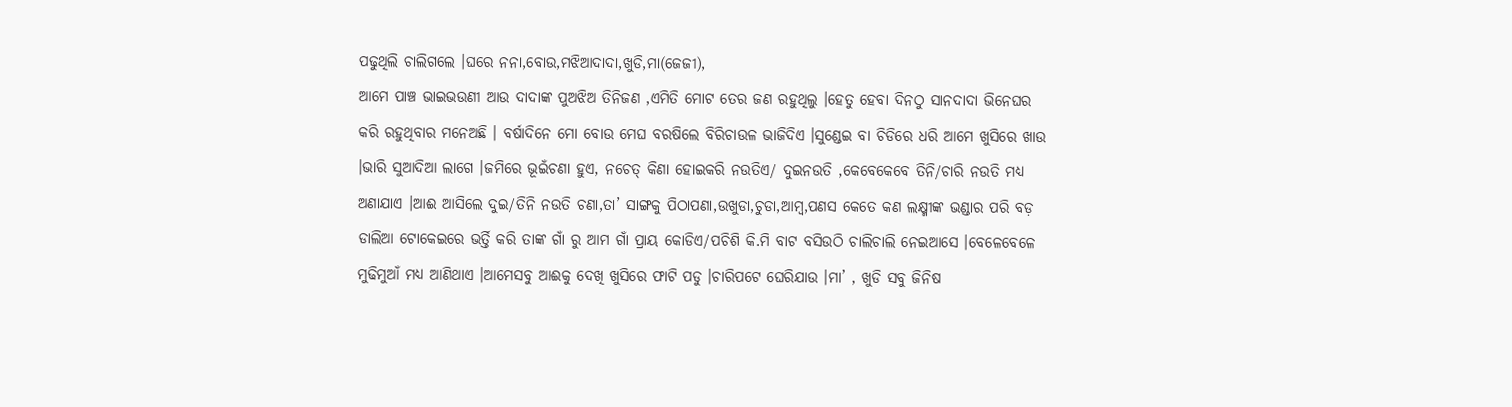ପଢୁଥିଲି ଚାଲିଗଲେ ।ଘରେ ନନା,ବୋଉ,ମଝିଆଦାଦା,ଖୁଡି,ମା(ଜେଜୀ),
ଆମେ ପାଞ୍ଚ ଭାଇଭଉଣୀ ଆଉ ଦାଦାଙ୍କ ପୁଅଝିଅ ତିନିଜଣ ,ଏମିତି ମୋଟ ତେର ଜଣ ରହୁଥିଲୁ ।ହେତୁ ହେବା ଦିନଠୁ ସାନଦାଦା ଭିନେଘର କରି ରହୁଥିବାର ମନେଅଛି । ବର୍ଷାଦିନେ ମୋ ବୋଉ ମେଘ ବରଷିଲେ ବିରିଚାଉଳ ଭାଜିଦିଏ ।ସୁଣ୍ଡେଇ ବା ଚିଡିରେ ଧରି ଆମେ ଖୁସିରେ ଖାଉ ।ଭାରି ସୁଆଦିଆ ଲାଗେ ।ଜମିରେ ଭୂଇଁଚଣା ହୁଏ, ନଚେତ୍ କିଣା ହୋଇକରି ନଉତିଏ/ ଦୁଇନଉତି ,କେବେକେବେ ତିନି/ଚାରି ନଉତି ମଧ୍ୟ ଅଣାଯାଏ ।ଆଈ ଆସିଲେ ଦୁଇ/ତିନି ନଉତି ଚଣା,ତା’ ସାଙ୍ଗକୁ ପିଠାପଣା,ଉଖୁଡା,ଚୁଡା,ଆମ୍ଵ,ପଣସ କେତେ କଣ ଲକ୍ଷ୍ମୀଙ୍କ ଭଣ୍ଡାର ପରି ବଡ଼ ଡାଲିଆ ଟୋକେଇରେ ଭର୍ତ୍ତି କରି ତାଙ୍କ ଗାଁ ରୁ ଆମ ଗାଁ ପ୍ରାୟ କୋଡିଏ/ପଚିଶି କି.ମି ବାଟ ବସିଉଠି ଚାଲିଚାଲି ନେଇଆସେ ।ବେଳେବେଳେ ମୁଢିମୁଆଁ ମଧ୍ୟ ଆଣିଥାଏ ।ଆମେସବୁ ଆଈକୁ ଦେଖି ଖୁସିରେ ଫାଟି ପଡୁ ।ଚାରିପଟେ ଘେରିଯାଉ ।ମା’ , ଖୁଡି ସବୁ ଜିନିଷ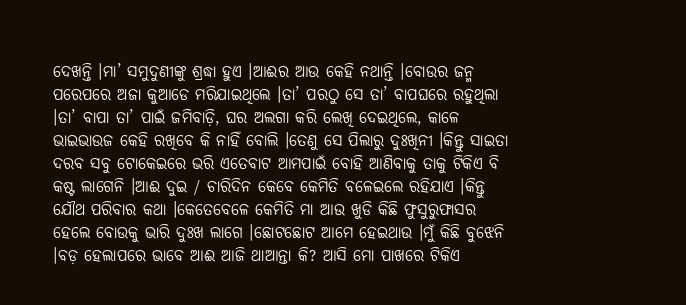ଦେଖନ୍ତି ।ମା’ ସମୁଦୁଣୀଙ୍କୁ ଶ୍ରଦ୍ଧା ହୁଏ ।ଆଈର ଆଉ କେହି ନଥାନ୍ତି ।ବୋଉର ଜନ୍ମ ପରେପରେ ଅଜା କୁଆଡେ ମରିଯାଇଥିଲେ ।ତା’ ପରଠୁ ସେ ତା’ ବାପଘରେ ରହୁଥିଲା ।ତା’ ବାପା ତା’ ପାଇଁ ଜମିବାଡ଼ି, ଘର ଅଲଗା କରି ଲେଖି ଦେଇଥିଲେ, କାଳେ ଭାଇଭାଉଜ କେହି ରଖିବେ କି ନାହିଁ ବୋଲି ।ତେଣୁ ସେ ପିଲାରୁ ଦୁଃଖିନୀ ।କିନ୍ତୁ ସାଇତା ଦରବ ସବୁ ଟୋକେଇରେ ଭରି ଏତେବାଟ ଆମପାଇଁ ବୋହି ଆଣିବାକୁ ତାକୁ ଟିକିଏ ବି କଷ୍ଟ ଲାଗେନି ।ଆଈ ଦୁଇ / ଚାରିଦିନ କେବେ କେମିତି ବଳେଇଲେ ରହିଯାଏ ।କିନ୍ତୁ ଯୌଥ ପରିବାର କଥା ।କେତେବେଳେ କେମିତି ମା ଆଉ ଖୁଡି କିଛି ଫୁସୁରୁଫାସର ହେଲେ ବୋଉକୁ ଭାରି ଦୁଃଖ ଲାଗେ ।ଛୋଟଛୋଟ ଆମେ ହେଇଥାଉ ।ମୁଁ କିଛି ବୁଝେନି ।ବଡ଼ ହେଲାପରେ ଭାବେ ଆଈ ଆଜି ଥାଆନ୍ତା କି? ଆସି ମୋ ପାଖରେ ଟିକିଏ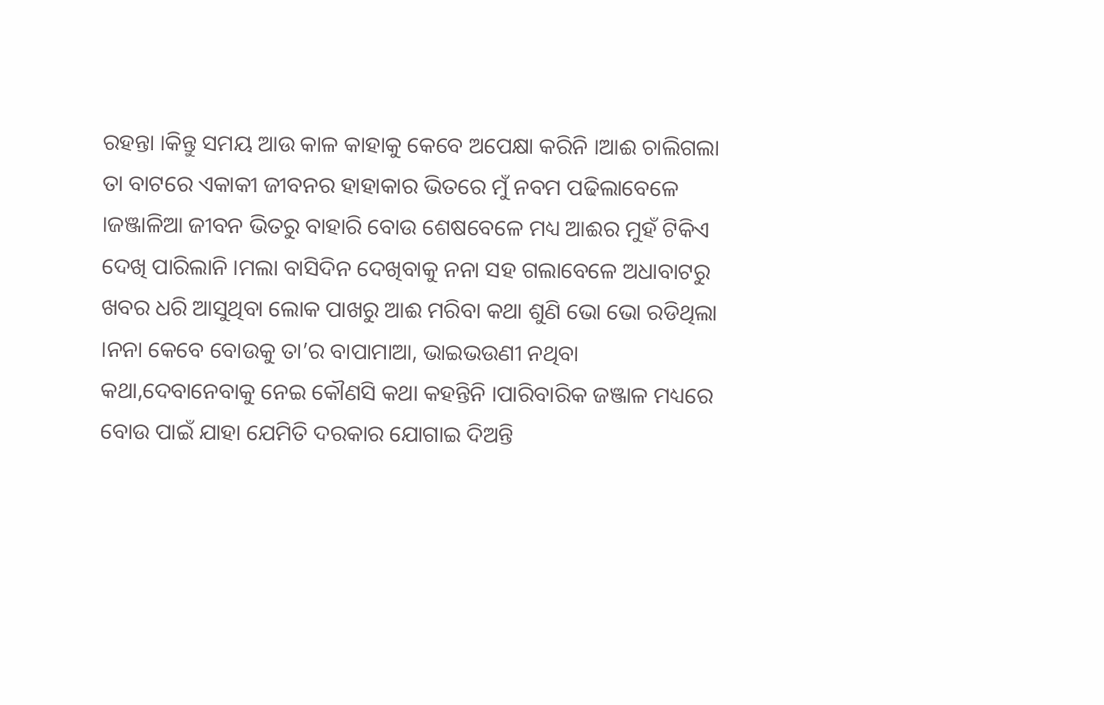ରହନ୍ତା ।କିନ୍ତୁ ସମୟ ଆଉ କାଳ କାହାକୁ କେବେ ଅପେକ୍ଷା କରିନି ।ଆଈ ଚାଲିଗଲା ତା ବାଟରେ ଏକାକୀ ଜୀବନର ହାହାକାର ଭିତରେ ମୁଁ ନବମ ପଢିଲାବେଳେ ।ଜଞ୍ଜାଳିଆ ଜୀବନ ଭିତରୁ ବାହାରି ବୋଉ ଶେଷବେଳେ ମଧ୍ୟ ଆଈର ମୁହଁ ଟିକିଏ ଦେଖି ପାରିଲାନି ।ମଲା ବାସିଦିନ ଦେଖିବାକୁ ନନା ସହ ଗଲାବେଳେ ଅଧାବାଟରୁ ଖବର ଧରି ଆସୁଥିବା ଲୋକ ପାଖରୁ ଆଈ ମରିବା କଥା ଶୁଣି ଭୋ ଭୋ ରଡିଥିଲା ।ନନା କେବେ ବୋଉକୁ ତା’ର ବାପାମାଆ, ଭାଇଭଉଣୀ ନଥିବା କଥା,ଦେବାନେବାକୁ ନେଇ କୌଣସି କଥା କହନ୍ତିନି ।ପାରିବାରିକ ଜଞ୍ଜାଳ ମଧ୍ୟରେ ବୋଉ ପାଇଁ ଯାହା ଯେମିତି ଦରକାର ଯୋଗାଇ ଦିଅନ୍ତି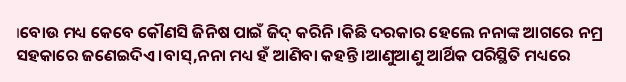।ବୋଉ ମଧ୍ୟ କେବେ କୌଣସି ଜିନିଷ ପାଇଁ ଜିଦ୍ କରିନି ।କିଛି ଦରକାର ହେଲେ ନନାଙ୍କ ଆଗରେ ନମ୍ର ସହକାରେ ଜଣେଇଦିଏ ।ବାସ୍,ନନା ମଧ୍ୟ ହଁ ଆଣିବା କହନ୍ତି ।ଆଣୁଆଣୁ ଆର୍ଥିକ ପରିସ୍ଥିତି ମଧ୍ୟରେ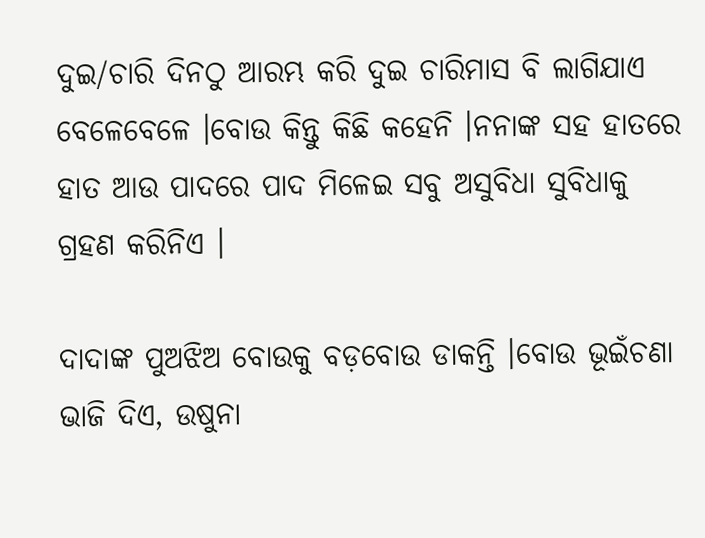ଦୁଇ/ଚାରି ଦିନଠୁ ଆରମ୍ଭ କରି ଦୁଇ ଚାରିମାସ ବି ଲାଗିଯାଏ ବେଳେବେଳେ ।ବୋଉ କିନ୍ତୁ କିଛି କହେନି ।ନନାଙ୍କ ସହ ହାତରେ ହାତ ଆଉ ପାଦରେ ପାଦ ମିଳେଇ ସବୁ ଅସୁବିଧା ସୁବିଧାକୁ ଗ୍ରହଣ କରିନିଏ ।

ଦାଦାଙ୍କ ପୁଅଝିଅ ବୋଉକୁ ବଡ଼ବୋଉ ଡାକନ୍ତି ।ବୋଉ ଭୂଇଁଚଣା ଭାଜି ଦିଏ, ଉଷୁନା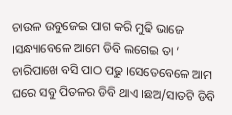ଚାଉଳ ଉବୁଜେଇ ପାଗ କରି ମୁଢି ଭାଜେ ।ସନ୍ଧ୍ୟାବେଳେ ଆମେ ଡିବି ଲଗେଇ ତା ‘ ଚାରିପାଖେ ବସି ପାଠ ପଢୁ ।ସେତେବେଳେ ଆମ ଘରେ ସବୁ ପିତଳର ଡିବି ଥାଏ ।ଛଅ/ସାତଟି ଡିବି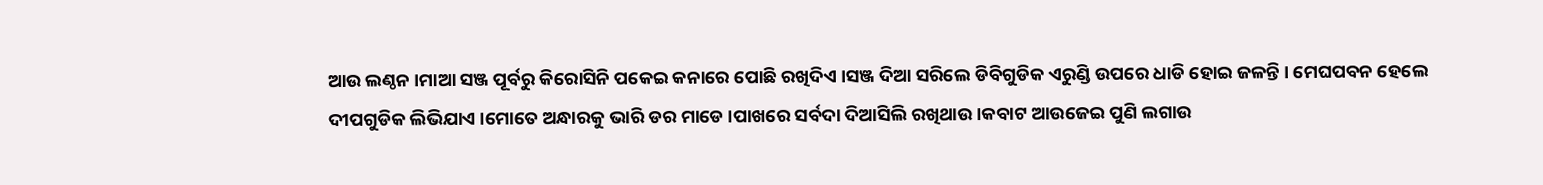ଆଉ ଲଣ୍ଠନ ।ମାଆ ସଞ୍ଜ ପୂର୍ବରୁ କିରୋସିନି ପକେଇ କନାରେ ପୋଛି ରଖିଦିଏ ।ସଞ୍ଜ ଦିଆ ସରିଲେ ଡିବିଗୁଡିକ ଏରୁଣ୍ଡି ଉପରେ ଧାଡି ହୋଇ ଜଳନ୍ତି । ମେଘପବନ ହେଲେ ଦୀପଗୁଡିକ ଲିଭିଯାଏ ।ମୋତେ ଅନ୍ଧାରକୁ ଭାରି ଡର ମାଡେ ।ପାଖରେ ସର୍ବଦା ଦିଆସିଲି ରଖିଥାଉ ।କବାଟ ଆଉଜେଇ ପୁଣି ଲଗାଉ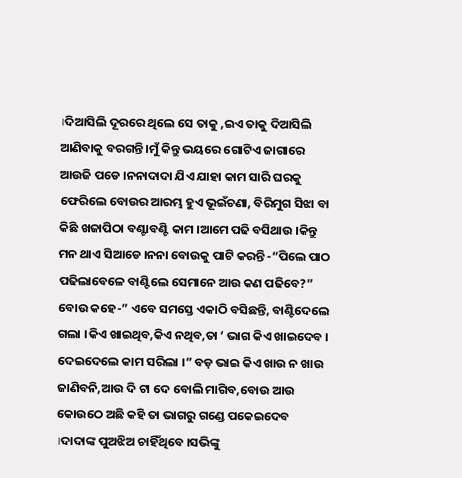।ଦିଆସିଲି ଦୂରରେ ଥିଲେ ସେ ତାକୁ ,ଇଏ ତାକୁ ଦିଆସିଲି ଆଣିବାକୁ ବରଗନ୍ତି ।ମୁଁ କିନ୍ତୁ ଭୟରେ ଗୋଟିଏ ଜାଗାରେ ଆଉଜି ପଡେ ।ନନାଦାଦା ଯିଏ ଯାହା କାମ ସାରି ଘରକୁ ଫେରିଲେ ବୋଉର ଆରମ୍ଭ ହୁଏ ଭୂଇଁଚଣା, ବିରିମୁଗ ସିଝା ବା କିଛି ଖଜାପିଠା ବଣ୍ଟାବଣ୍ଟି କାମ ।ଆମେ ପଢି ବସିଥାଉ ।କିନ୍ତୁ ମନ ଥାଏ ସିଆଡେ ।ନନା ବୋଉକୁ ପାଟି କରନ୍ତି -“ପିଲେ ପାଠ ପଢିଲାବେଳେ ବାଣ୍ଟିଲେ ସେମାନେ ଆଉ କଣ ପଢିବେ?” ବୋଉ କହେ-” ଏବେ ସମସ୍ତେ ଏକାଠି ବସିଛନ୍ତି, ବାଣ୍ଟିଦେଲେ ଗଲା ।କିଏ ଖାଇଥିବ,କିଏ ନଥିବ,ତା ‘ ଭାଗ କିଏ ଖାଇଦେବ । ଦେଇଦେଲେ କାମ ସରିଲା ।” ବଡ଼ ଭାଇ କିଏ ଖାଉ ନ ଖାଉ ଜାଣିବନି,ଆଉ ଦି ଟା ଦେ ବୋଲି ମାଗିବ,ବୋଉ ଆଉ କୋଉଠେ ଅଛି କହି ତା ଭାଗରୁ ଗଣ୍ଡେ ପକେଇଦେବ ।ଦାଦାଙ୍କ ପୁଅଝିଅ ଚାହିଁଥିବେ ।ସଭିଙ୍କୁ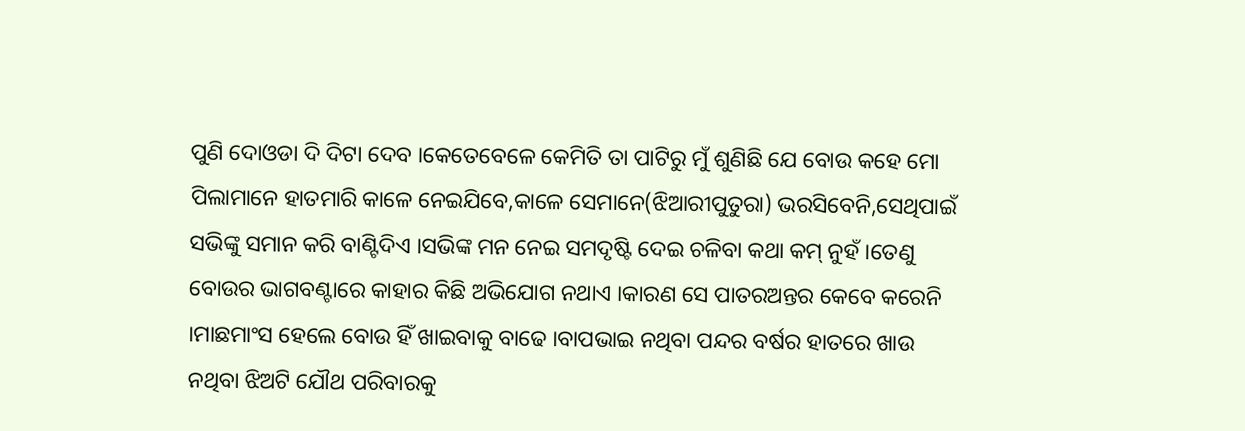ପୁଣି ଦୋଓଡା ଦି ଦିଟା ଦେବ ।କେତେବେଳେ କେମିତି ତା ପାଟିରୁ ମୁଁ ଶୁଣିଛି ଯେ ବୋଉ କହେ ମୋ ପିଲାମାନେ ହାତମାରି କାଳେ ନେଇଯିବେ,କାଳେ ସେମାନେ(ଝିଆରୀପୁତୁରା) ଭରସିବେନି,ସେଥିପାଇଁ ସଭିଙ୍କୁ ସମାନ କରି ବାଣ୍ଟିଦିଏ ।ସଭିଙ୍କ ମନ ନେଇ ସମଦୃଷ୍ଟି ଦେଇ ଚଳିବା କଥା କମ୍ ନୁହଁ ।ତେଣୁ ବୋଉର ଭାଗବଣ୍ଟାରେ କାହାର କିଛି ଅଭିଯୋଗ ନଥାଏ ।କାରଣ ସେ ପାତରଅନ୍ତର କେବେ କରେନି ।ମାଛମାଂସ ହେଲେ ବୋଉ ହିଁ ଖାଇବାକୁ ବାଢେ ।ବାପଭାଇ ନଥିବା ପନ୍ଦର ବର୍ଷର ହାତରେ ଖାଉ ନଥିବା ଝିଅଟି ଯୌଥ ପରିବାରକୁ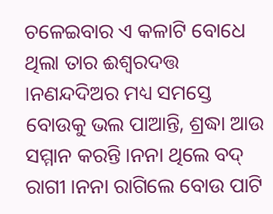ଚଳେଇବାର ଏ କଳାଟି ବୋଧେ ଥିଲା ତାର ଈଶ୍ଵରଦତ୍ତ ।ନଣନ୍ଦଦିଅର ମଧ୍ୟ ସମସ୍ତେ ବୋଉକୁ ଭଲ ପାଆନ୍ତି, ଶ୍ରଦ୍ଧା ଆଉ ସମ୍ମାନ କରନ୍ତି ।ନନା ଥିଲେ ବଦ୍ ରାଗୀ ।ନନା ରାଗିଲେ ବୋଉ ପାଟି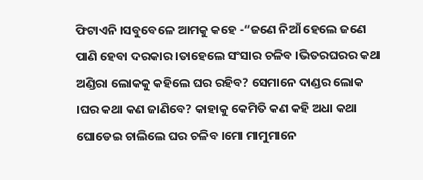ଫିଟାଏନି ।ସବୁବେଳେ ଆମକୁ କହେ -“ଜଣେ ନିଆଁ ହେଲେ ଜଣେ ପାଣି ହେବା ଦରକାର ।ତାହେଲେ ସଂସାର ଚଳିବ ।ଭିତରଘରର କଥା ଅଣ୍ଡିରା ଲୋକକୁ କହିଲେ ଘର ରହିବ? ସେମାନେ ଦାଣ୍ଡର ଲୋକ ।ଘର କଥା କଣ ଜାଣିବେ? କାହାକୁ କେମିତି କଣ କହି ଅଧା କଥା ଘୋଡେଇ ଚାଲିଲେ ଘର ଚଳିବ ।ମୋ ମାମୁମାନେ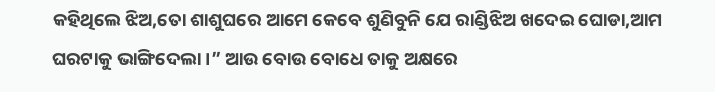କହିଥିଲେ ଝିଅ,ତୋ ଶାଶୁଘରେ ଆମେ କେବେ ଶୁଣିବୁନି ଯେ ରାଣ୍ଡିଝିଅ ଖଦେଇ ଘୋଡା,ଆମ ଘରଟାକୁ ଭାଙ୍ଗିଦେଲା ।” ଆଉ ବୋଉ ବୋଧେ ତାକୁ ଅକ୍ଷରେ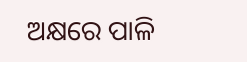ଅକ୍ଷରେ ପାଳି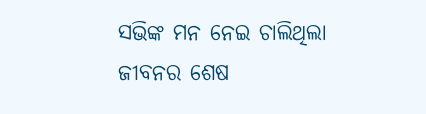ସଭିଙ୍କ ମନ ନେଇ ଚାଲିଥିଲା ଜୀବନର ଶେଷ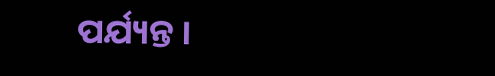ପର୍ଯ୍ୟନ୍ତ ।